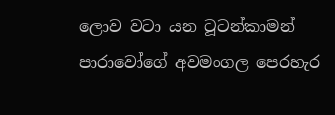ලොව වටා යන ටූටන්කාමන් පාරාවෝගේ අවමංගල පෙරහැර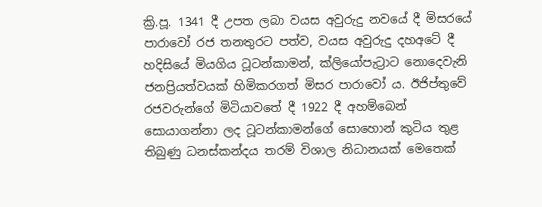ක්‍රි.පූ. 1341 දී උපත ලබා වයස අවුරුදු නවයේ දී මිසරයේ පාරාවෝ රජ තනතුරට පත්ව, වයස අවුරුදු දහඅටේ දී හදිසියේ මියගිය ටූටන්කාමන්, ක්ලියෝපැට්‍රාට නොදෙවැනි ජනප්‍රියත්වයක් හිමිකරගත් මිසර පාරාවෝ ය. ඊජිප්තුවේ රජවරුන්ගේ මිටියාවතේ දී 1922 දී අහම්බෙන් සොයාගන්නා ලද ටූටන්කාමන්ගේ සොහොන් කුටිය තුළ තිබුණු ධනස්කන්දය තරම් විශාල නිධානයක් මෙතෙක්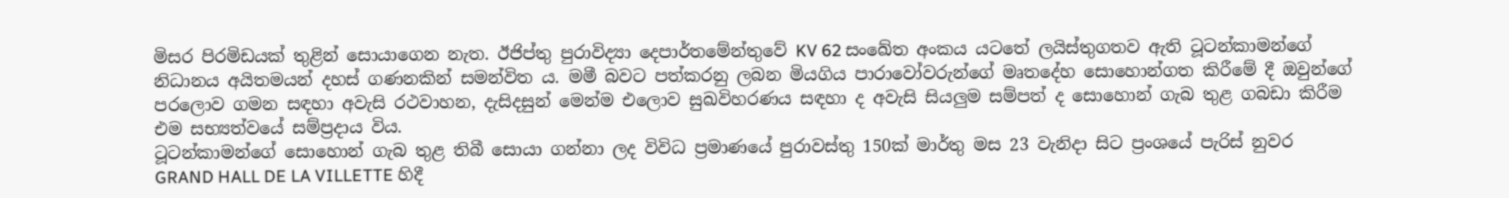මිසර පිරමිඩයක් තුළින් සොයාගෙන නැත. ඊජිප්තු පුරාවිද්‍යා දෙපාර්තමේන්තුවේ KV 62 සංඛේත අංකය යටතේ ලයිස්තුගතව ඇති ටූටන්කාමන්ගේ නිධානය අයිතමයන් දහස් ගණනකින් සමන්විත ය. මමී බවට පත්කරනු ලබන මියගිය පාරාවෝවරුන්ගේ මෘතදේහ සොහොන්ගත කිරීමේ දී ඔවුන්ගේ පරලොව ගමන සඳහා අවැසි රථවාහන, දැසිදසුන් මෙන්ම එලොව සුඛවිහරණය සඳහා ද අවැසි සියලුම සම්පත් ද සොහොන් ගැබ තුළ ගබඩා කිරීම එම සභ්‍යත්වයේ සම්ප්‍රදාය විය.
ටූටන්කාමන්ගේ සොහොන් ගැබ තුළ තිබී සොයා ගන්නා ලද විවිධ ප්‍රමාණයේ පුරාවස්තු 150ක් මාර්තු මස 23 වැනිදා සිට ප්‍රංශයේ පැරිස් නුවර GRAND HALL DE LA VILLETTE හිදී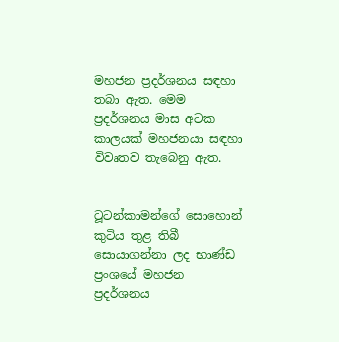මහජන ප්‍රදර්ශනය සඳහා තබා ඇත. මෙම ප්‍රදර්ශනය මාස අටක කාලයක් මහජනයා සඳහා විවෘතව තැබෙනු ඇත.


ටූටන්කාමන්ගේ සොහොන් කුටිය තුළ තිබී සොයාගන්නා ලද භාණ්ඩ ප්‍රංශයේ මහජන ප්‍රදර්ශනය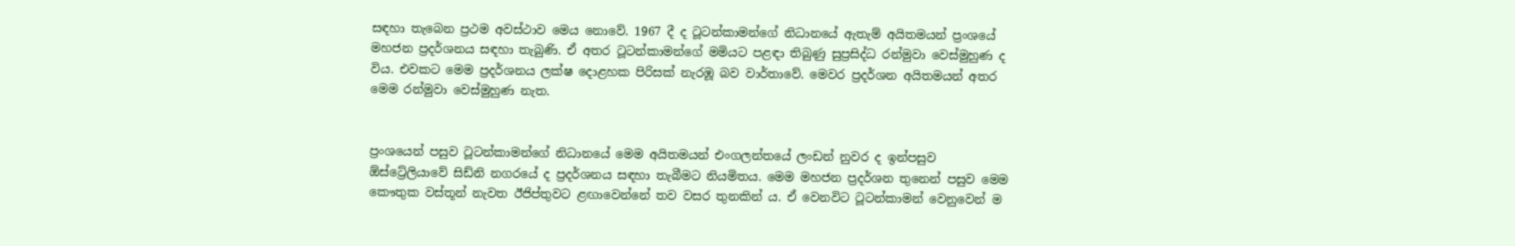සඳහා තැබෙන ප්‍රථම අවස්ථාව මෙය නොවේ. 1967 දී ද ටූටන්කාමන්ගේ නිධානයේ ඇතැම් අයිතමයන් ප්‍රංශයේ මහජන ප්‍රදර්ශනය සඳහා තැබුණි. ඒ අතර ටූටන්කාමන්ගේ මමියට පළඳා තිබුණු සුප්‍රසිද්ධ රන්මුවා වෙස්මුහුණ ද විය. එවකට මෙම ප්‍රදර්ශනය ලක්ෂ දොළහක පිරිසක් නැරඹූ බව වාර්තාවේ. මෙවර ප්‍රදර්ශන අයිතමයන් අතර මෙම රන්මුවා වෙස්මුහුණ නැත.


ප්‍රංශයෙන් පසුව ටූටන්කාමන්ගේ නිධානයේ මෙම අයිතමයන් එංගලන්තයේ ලංඩන් නුවර ද ඉන්පසුව ඕස්ට්‍රේලියාවේ සිඩ්නි නගරයේ ද ප්‍රදර්ශනය සඳහා තැබීමට නියමිතය. මෙම මහජන ප්‍රදර්ශන තුනෙන් පසුව මෙම කෞතුක වස්තූන් නැවත ඊජිප්තුවට ළඟාවෙන්නේ තව වසර තුනකින් ය. ඒ වෙනවිට ටූටන්කාමන් වෙනුවෙන් ම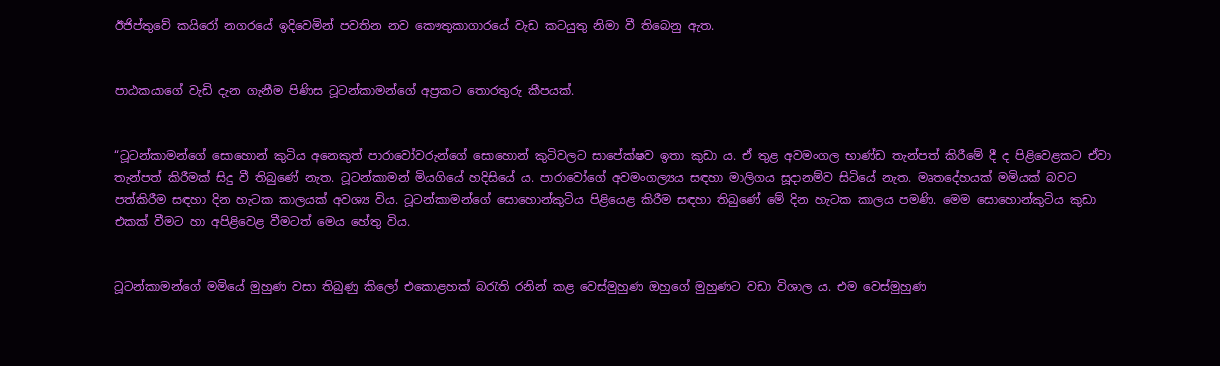ඊජිප්තුවේ කයිරෝ නගරයේ ඉදිවෙමින් පවතින නව කෞතුකාගාරයේ වැඩ කටයුතු නිමා වී තිබෙනු ඇත.


පාඨකයාගේ වැඩි දැන ගැනීම පිණිස ටූටන්කාමන්ගේ අප්‍රකට තොරතුරු කීපයක්.


“ටූටන්කාමන්ගේ සොහොන් කුටිය අනෙකුත් පාරාවෝවරුන්ගේ සොහොන් කුටිවලට සාපේක්ෂව ඉතා කුඩා ය. ඒ තුළ අවමංගල භාණ්ඩ තැන්පත් කිරීමේ දී ද පිළිවෙළකට ඒවා තැන්පත් කිරීමක් සිදු වී තිබුණේ නැත. ටූටන්කාමන් මියගියේ හදිසියේ ය. පාරාවෝගේ අවමංගල්‍යය සඳහා මාලිගය සූදානම්ව සිටියේ නැත. මෘතදේහයක් මමියක් බවට පත්කිරීම සඳහා දින හැටක කාලයක් අවශ්‍ය විය. ටූටන්කාමන්ගේ සොහොන්කුටිය පිළියෙළ කිරීම සඳහා තිබුණේ මේ දින හැටක කාලය පමණි. මෙම සොහොන්කුටිය කුඩා එකක් වීමට හා අපිළිවෙළ වීමටත් මෙය හේතු විය.


ටූටන්කාමන්ගේ මමියේ මුහුණ වසා තිබුණු කිලෝ එකොළහක් බරැති රනින් කළ වෙස්මුහුණ ඔහුගේ මුහුණට වඩා විශාල ය. එම වෙස්මුහුණ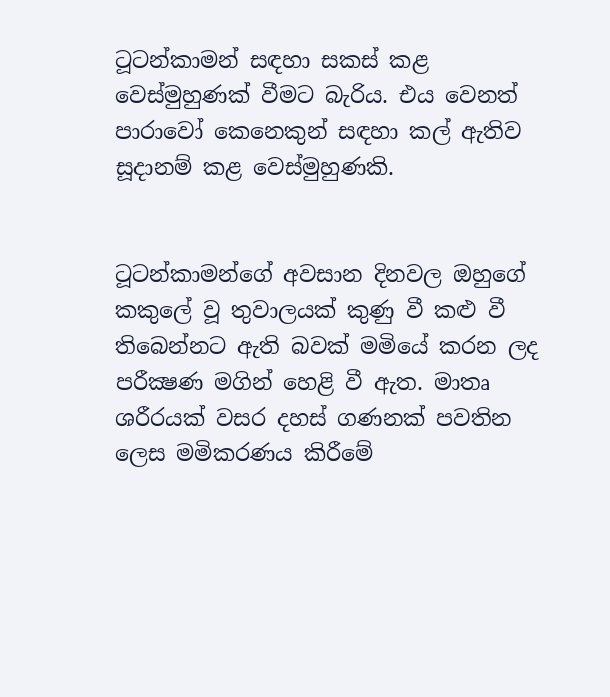ටූටන්කාමන් සඳහා සකස් කළ වෙස්මුහුණක් වීමට බැරිය. එය වෙනත් පාරාවෝ කෙනෙකුන් සඳහා කල් ඇතිව සූදානම් කළ වෙස්මුහුණකි.


ටූටන්කාමන්ගේ අවසාන දිනවල ඔහුගේ කකුලේ වූ තුවාලයක් කුණු වී කළු වී තිබෙන්නට ඇති බවක් මමියේ කරන ලද පරීක්‍ෂණ මගින් හෙළි වී ඇත. මාතෘ ශරීරයක් වසර දහස් ගණනක් පවතින ලෙස මමිකරණය කිරීමේ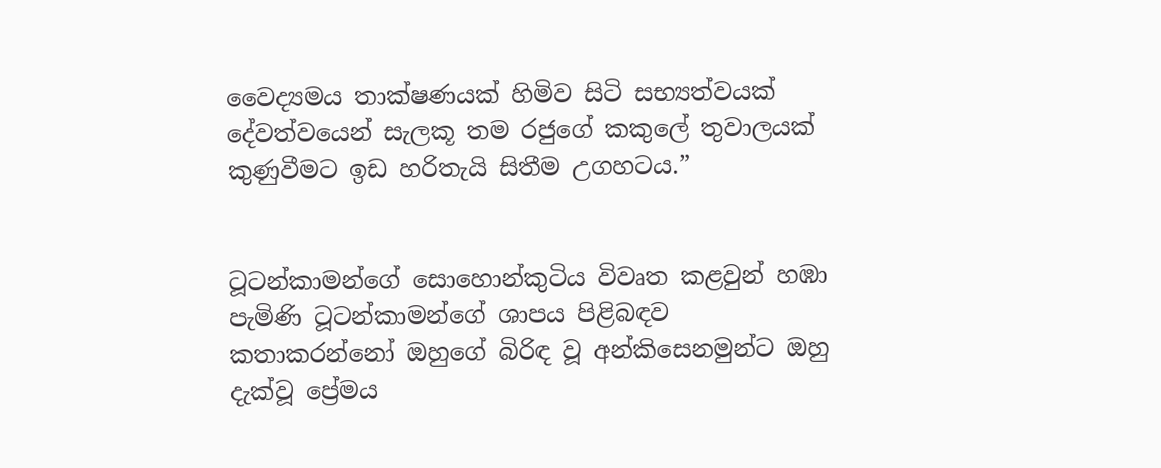වෛද්‍යමය තාක්ෂණයක් හිමිව සිටි සභ්‍යත්වයක් දේවත්වයෙන් සැලකූ තම රජුගේ කකුලේ තුවාලයක් කුණුවීමට ඉඩ හරිතැයි සිතීම උගහටය.”


ටූටන්කාමන්ගේ සොහොන්කුටිය විවෘත කළවුන් හඹා පැමිණි ටූටන්කාමන්ගේ ශාපය පිළිබඳව කතාකරන්නෝ ඔහුගේ බිරිඳ වූ අන්කිසෙනමුන්ට ඔහු දැක්වූ ප්‍රේමය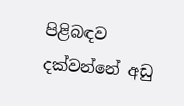පිළිබඳව දක්වන්නේ අඩු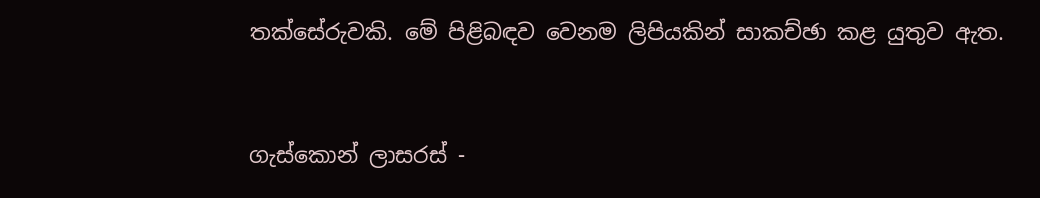තක්සේරුවකි. මේ පිළිබඳව වෙනම ලිපියකින් සාකච්ඡා කළ යුතුව ඇත.


ගැස්කොන් ලාසරස් -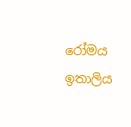රෝමය ඉතාලිය